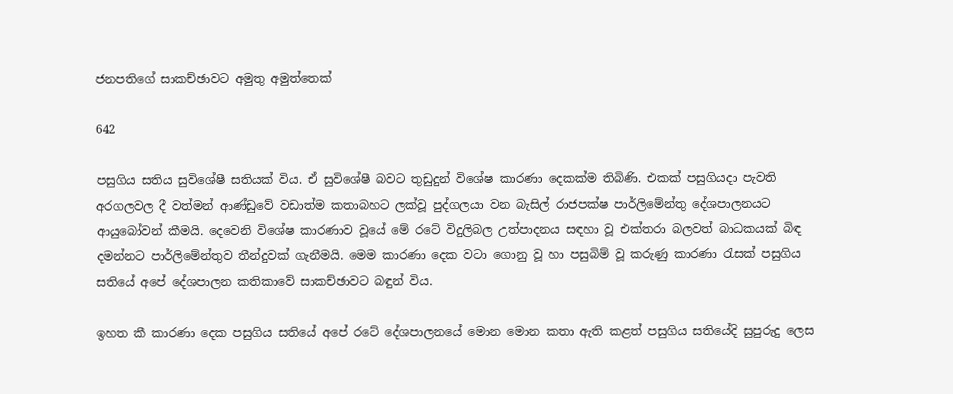ජනපතිගේ සාකච්ඡාවට අමුතු අමුත්තෙක්

642

පසුගිය සතිය සුවිශේෂී සතියක් විය. ඒ සුවිශේෂී බවට තුඩුදුන් විශේෂ කාරණා දෙකක්ම තිබිණි. එකක් පසුගියදා පැවති අරගලවල දී වත්මන් ආණ්ඩුවේ වඩාත්ම කතාබහට ලක්වූ පුද්ගලයා වන බැසිල් රාජපක්ෂ පාර්ලිමේන්තු දේශපාලනයට ආයුබෝවන් කීමයි. දෙවෙනි විශේෂ කාරණාව වූයේ මේ රටේ විදුලිබල උත්පාදනය සඳහා වූ එක්තරා බලවත් බාධකයක් බිඳ දමන්නට පාර්ලිමේන්තුව තීන්දුවක් ගැනීමයි. මෙම කාරණා දෙක වටා ගොනු වූ හා පසුබිම් වූ කරුණු කාරණා රැසක් පසුගිය සතියේ අපේ දේශපාලන කතිකාවේ සාකච්ඡාවට බඳුන් විය.

ඉහත කී කාරණා දෙක පසුගිය සතියේ අපේ රටේ දේශපාලනයේ මොන මොන කතා ඇති කළත් පසුගිය සතියේදි සුපුරුදු ලෙස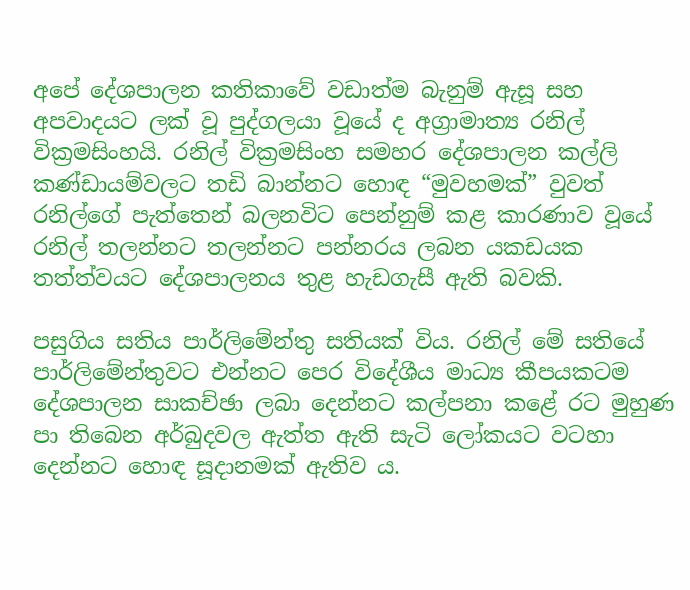අපේ දේශපාලන කතිකාවේ වඩාත්ම බැනුම් ඇසූ සහ අපවාදයට ලක් වූ පුද්ගලයා වූයේ ද අග්‍රාමාත්‍ය රනිල් වික්‍රමසිංහයි. රනිල් වික්‍රමසිංහ සමහර දේශපාලන කල්ලි කණ්ඩායම්වලට තඩි බාන්නට හොඳ “මුවහමක්” වුවත් රනිල්ගේ පැත්තෙන් බලනවිට පෙන්නුම් කළ කාරණාව වූයේ රනිල් තලන්නට තලන්නට පන්නරය ලබන යකඩයක තත්ත්වයට දේශපාලනය තුළ හැඩගැසී ඇති බවකි.

පසුගිය සතිය පාර්ලිමේන්තු සතියක් විය. රනිල් මේ සතියේ පාර්ලිමේන්තුවට එන්නට පෙර විදේශීය මාධ්‍ය කීපයකටම දේශපාලන සාකච්ඡා ලබා දෙන්නට කල්පනා කළේ රට මුහුණ පා තිබෙන අර්බුදවල ඇත්ත ඇති සැටි ලෝකයට වටහා දෙන්නට හොඳ සූදානමක් ඇතිව ය.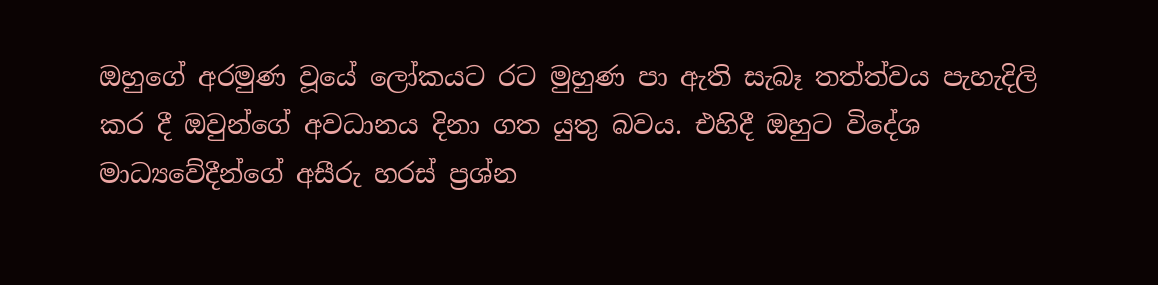ඔහුගේ අරමුණ වූයේ ලෝකයට රට මුහුණ පා ඇති සැබෑ තත්ත්වය පැහැදිලි කර දී ඔවුන්ගේ අවධානය දිනා ගත යුතු බවය. එහිදී ඔහුට විදේශ මාධ්‍යවේදීන්ගේ අසීරු හරස් ප්‍රශ්න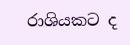රාශියකට ද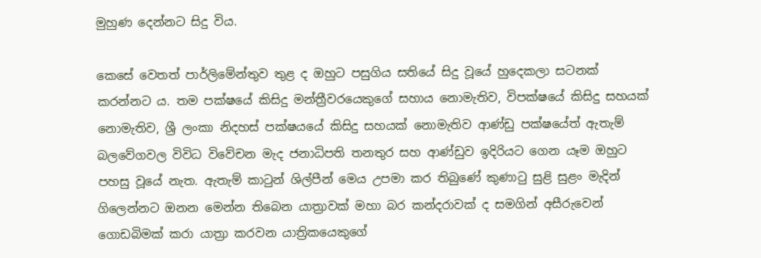මුහුණ දෙන්නට සිදු විය.

කෙසේ වෙතත් පාර්ලිමේන්තුව තුළ ද ඔහුට පසුගිය සතියේ සිදු වූයේ හුදෙකලා සටනක් කරන්නට ය. තම පක්ෂයේ කිසිදු මන්ත්‍රීවරයෙකුගේ සහාය නොමැතිව, විපක්ෂයේ කිසිදු සහයක් නොමැතිව, ශ්‍රී ලංකා නිදහස් පක්ෂයයේ කිසිදු සහයක් නොමැතිව ආණ්ඩු පක්ෂයේත් ඇතැම් බලවේගවල විවිධ විවේචන මැද ජනාධිපති තනතුර සහ ආණ්ඩුව ඉදිරියට ගෙන යෑම ඔහුට පහසු වූයේ නැත. ඇතැම් කාටුන් ශිල්පීන් මෙය උපමා කර තිබුණේ කුණාටු සුළි සුළං මැදින් ගිලෙන්නට ඔනන මෙන්න තිබෙන යාත්‍රාවක් මහා බර කන්දරාවක් ද සමගින් අසීරුවෙන් ගොඩබිමක් කරා යාත්‍රා කරවන යාත්‍රිකයෙකුගේ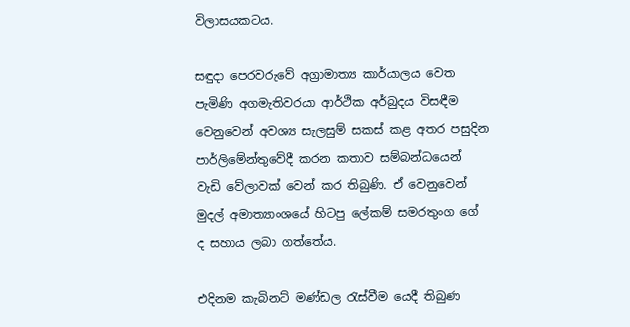විලාසයකටය.

සඳුදා පෙරවරුවේ අග්‍රාමාත්‍ය කාර්යාලය වෙත පැමිණි අගමැතිවරයා ආර්ථික අර්බුදය විසඳීම වෙනුවෙන් අවශ්‍ය සැලසුම් සකස් කළ අතර පසුදින පාර්ලිමේන්තුවේදී කරන කතාව සම්බන්ධයෙන් වැඩි වේලාවක් වෙන් කර තිබුණි. ඒ වෙනුවෙන් මුදල් අමාත්‍යාංශයේ හිටපු ලේකම් සමරතුංග ගේ ද සහාය ලබා ගත්තේය.

එදිනම කැබිනට් මණ්ඩල රැස්වීම යෙදී තිබුණ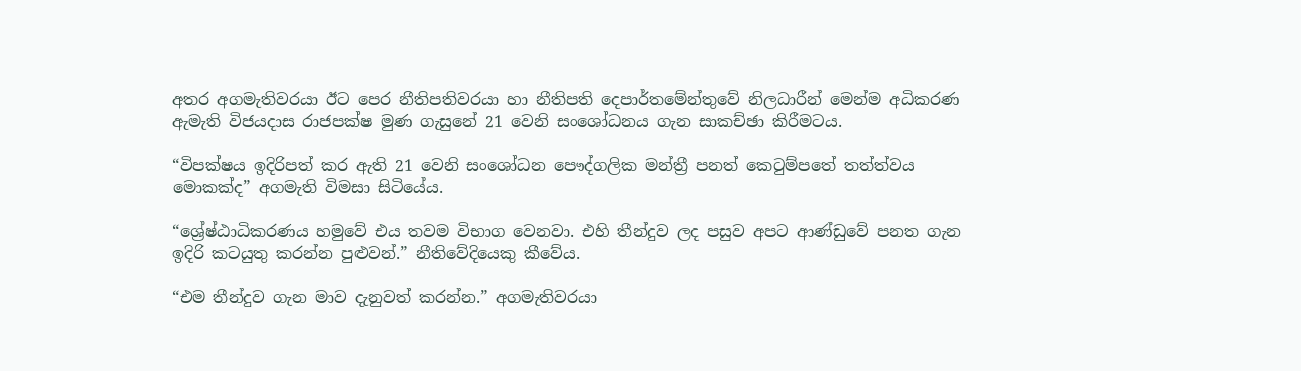අතර අගමැතිවරයා ඊට පෙර නීතිපතිවරයා හා නීතිපති දෙපාර්තමේන්තුවේ නිලධාරීන් මෙන්ම අධිකරණ ඇමැති විජයදාස රාජපක්ෂ මුණ ගැසුනේ 21 වෙනි සංශෝධනය ගැන සාකච්ඡා කිරීමටය.

“විපක්ෂය ඉදිරිපත් කර ඇති 21 වෙනි සංශෝධන පෞද්ගලික මන්ත්‍රී පනත් කෙටුම්පතේ තත්ත්වය මොකක්ද” අගමැති විමසා සිටියේය.

“ශ්‍රේෂ්ඨාධිකරණය හමුවේ එය තවම විභාග වෙනවා. එහි තීන්දුව ලද පසුව අපට ආණ්ඩුවේ පනත ගැන ඉදිරි කටයුතු කරන්න පුළුවන්.” නීතිවේදියෙකු කීවේය.

“එම තීන්දුව ගැන මාව දැනුවත් කරන්න.” අගමැතිවරයා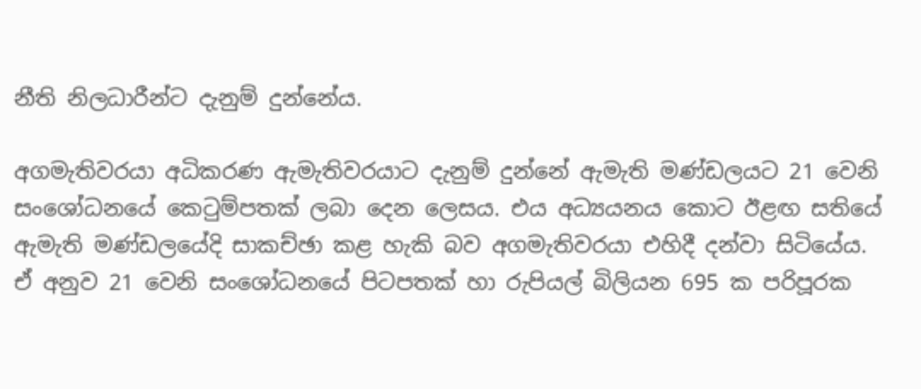නීති නිලධාරීන්ට දැනුම් දුන්නේය.

අගමැතිවරයා අධිකරණ ඇමැතිවරයාට දැනුම් දුන්නේ ඇමැති මණ්ඩලයට 21 වෙනි සංශෝධනයේ කෙටුම්පතක් ලබා දෙන ලෙසය. එය අධ්‍යයනය කොට ඊළඟ සතියේ ඇමැති මණ්ඩලයේදි සාකච්ඡා කළ හැකි බව අගමැතිවරයා එහිදී දන්වා සිටියේය. ඒ අනුව 21 වෙනි සංශෝධනයේ පිටපතක් හා රුපියල් බිලියන 695 ක පරිපූරක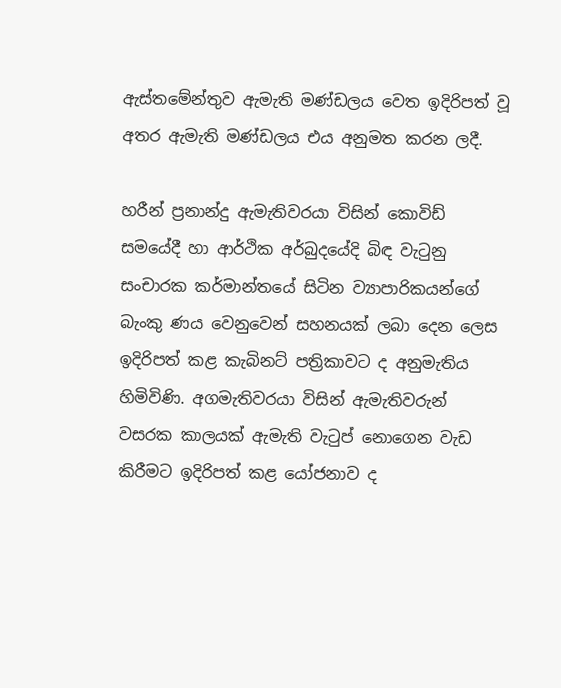ඇස්තමේන්තුව ඇමැති මණ්ඩලය වෙත ඉදිරිපත් වූ අතර ඇමැති මණ්ඩලය එය අනුමත කරන ලදී.

හරීන් ප්‍රනාන්දු ඇමැතිවරයා විසින් කොවිඩ් සමයේදී හා ආර්ථික අර්බුදයේදි බිඳ වැටුනු සංචාරක කර්මාන්තයේ සිටින ව්‍යාපාරිකයන්ගේ බැංකු ණය වෙනුවෙන් සහනයක් ලබා දෙන ලෙස ඉදිරිපත් කළ කැබිනට් පත්‍රිකාවට ද අනුමැතිය හිමිවිණි. අගමැතිවරයා විසින් ඇමැතිවරුන් වසරක කාලයක් ඇමැති වැටුප් නොගෙන වැඩ කිරීමට ඉදිරිපත් කළ යෝජනාව ද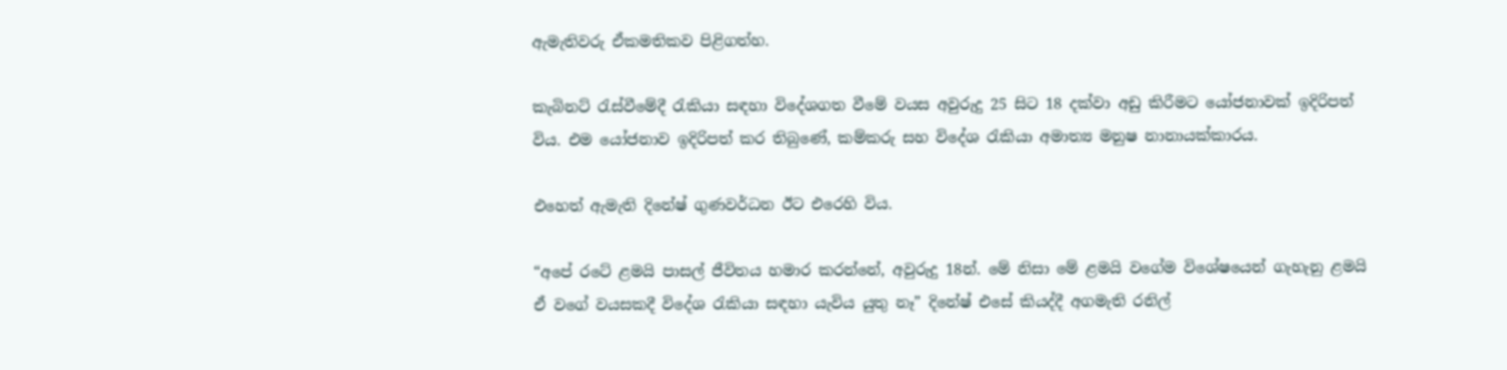ඇමැතිවරු ඒකමතිකව පිළිගත්හ.

කැබිනට් රැස්වීමේදී රැකියා සඳහා විදේශගත වීමේ වයස අවුරුදු 25 සිට 18 දක්වා අඩු කිරීමට යෝජනාවක් ඉදිරිපත් විය. එම යෝජනාව ඉදිරිපත් කර තිබුණේ, කම්කරු සහ විදේශ රැකියා අමාත්‍ය මනුෂ නානායක්කාරය.

එහෙත් ඇමැති දිනේෂ් ගුණවර්ධන ඊට එරෙහි විය.

“අපේ රටේ ළමයි පාසල් ජීවිතය හමාර කරන්නේ, අවුරුදු 18න්. මේ නිසා මේ ළමයි වගේම විශේෂයෙන් ගැහැනු ළමයි ඒ වගේ වයසකදී විදේශ රැකියා සඳහා යැවිය යුතු නෑ” දිනේෂ් එසේ කියද්දී අගමැති රනිල්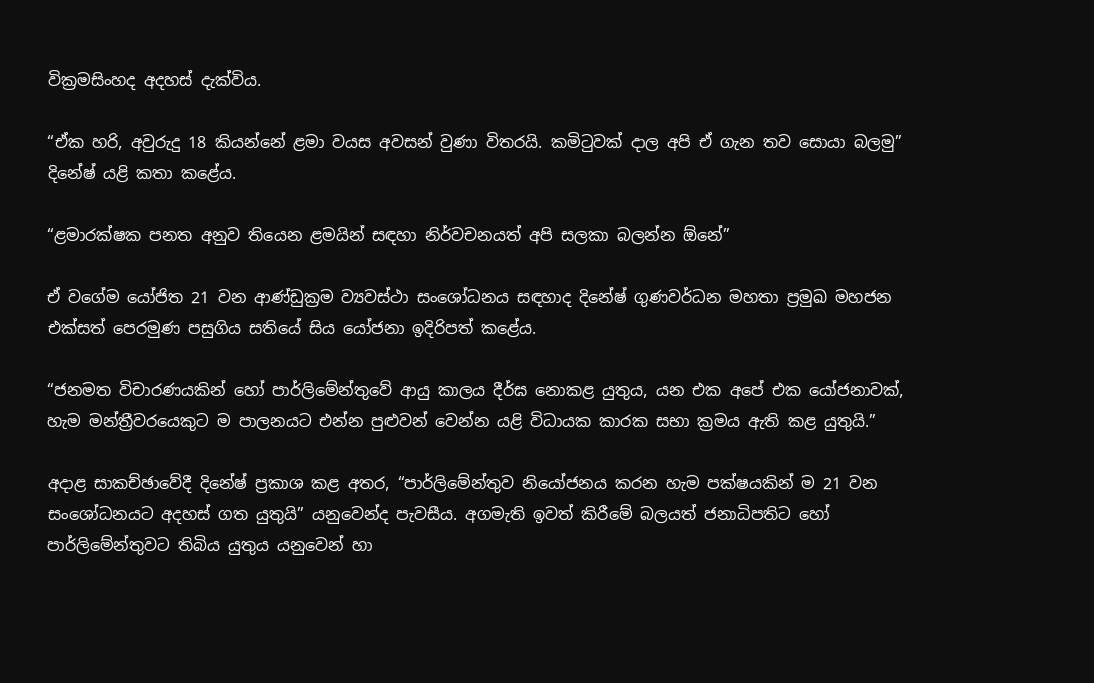වික්‍රමසිංහද අදහස් දැක්විය.

“ඒක හරි, අවුරුදු 18 කියන්නේ ළමා වයස අවසන් වුණා විතරයි. කමිටුවක් දාල අපි ඒ ගැන තව සොයා බලමු” දිනේෂ් යළි කතා කළේය.

“ළමාරක්ෂක පනත අනුව තියෙන ළමයින් සඳහා නිර්වචනයත් අපි සලකා බලන්න ඕනේ”

ඒ වගේම යෝජිත 21 වන ආණ්ඩුක්‍රම ව්‍යවස්ථා සංශෝධනය සඳහාද දිනේෂ් ගුණවර්ධන මහතා ප්‍රමුඛ මහජන එක්සත් පෙරමුණ පසුගිය සතියේ සිය යෝජනා ඉදිරිපත් කළේය.

“ජනමත විචාරණයකින් හෝ පාර්ලිමේන්තුවේ ආයු කාලය දීර්ඝ නොකළ යුතුය, යන එක අපේ එක යෝජනාවක්, හැම මන්ත්‍රීවරයෙකුට ම පාලනයට එන්න පුළුවන් වෙන්න යළි විධායක කාරක සභා ක්‍රමය ඇති කළ යුතුයි.”

අදාළ සාකච්ඡාවේදී දිනේෂ් ප්‍රකාශ කළ අතර, “පාර්ලිමේන්තුව නියෝජනය කරන හැම පක්ෂයකින් ම 21 වන සංශෝධනයට අදහස් ගත යුතුයි” යනුවෙන්ද පැවසීය. අගමැති ඉවත් කිරීමේ බලයත් ජනාධිපතිට හෝ පාර්ලිමේන්තුවට තිබිය යුතුය යනුවෙන් හා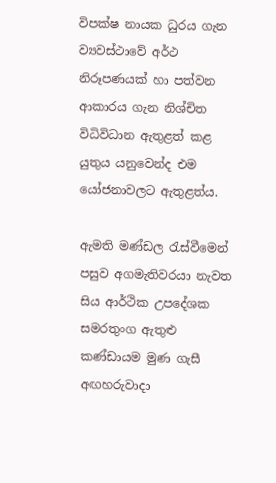විපක්ෂ නායක ධුරය ගැන ව්‍යවස්ථාවේ අර්ථ නිරූපණයක් හා පත්වන ආකාරය ගැන නිශ්චිත විධිවිධාන ඇතුළත් කළ යුතුය යනුවෙන්ද එම යෝජනාවලට ඇතුළත්ය.

ඇමති මණ්ඩල රැස්වීමෙන් පසුව අගමැතිවරයා නැවත සිය ආර්ථික උපදේශක සමරතුංග ඇතුළු කණ්ඩායම මුණ ගැසී අඟහරුවාදා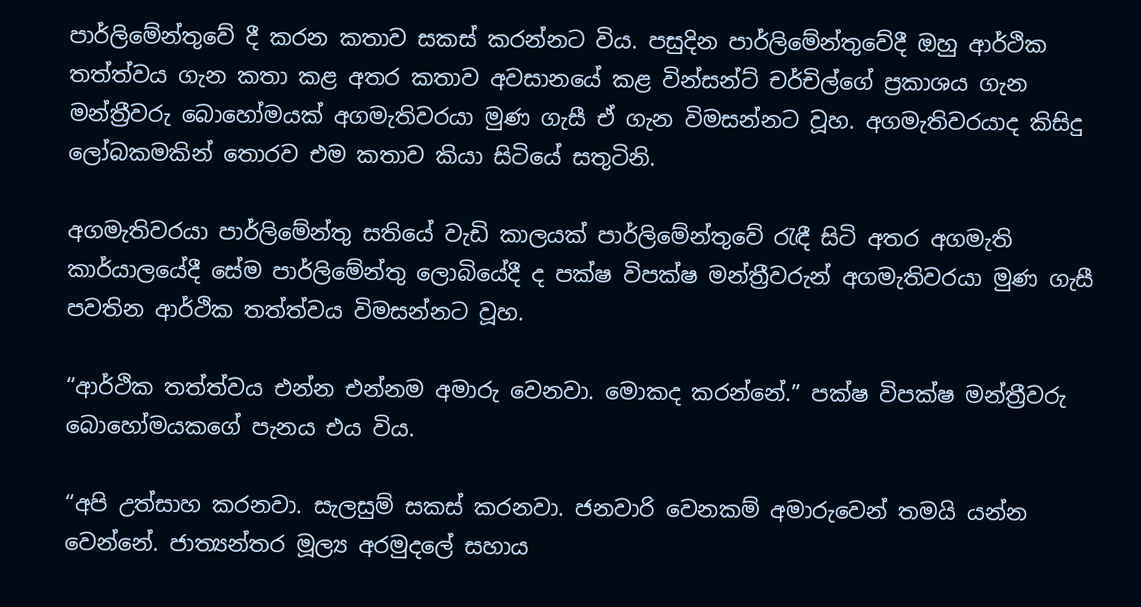පාර්ලිමේන්තුවේ දී කරන කතාව සකස් කරන්නට විය. පසුදින පාර්ලිමේන්තුවේදී ඔහු ආර්ථික තත්ත්වය ගැන කතා කළ අතර කතාව අවසානයේ කළ වින්සන්ට් චර්චිල්ගේ ප්‍රකාශය ගැන මන්ත්‍රීවරු බොහෝමයක් අගමැතිවරයා මුණ ගැසී ඒ ගැන විමසන්නට වූහ. අගමැතිවරයාද කිසිදු ලෝබකමකින් තොරව එම කතාව කියා සිටියේ සතුටිනි.

අගමැතිවරයා පාර්ලිමේන්තු සතියේ වැඩි කාලයක් පාර්ලිමේන්තුවේ රැඳී සිටි අතර අගමැති කාර්යාලයේදී සේම පාර්ලිමේන්තු ලොබියේදී ද පක්ෂ විපක්ෂ මන්ත්‍රීවරුන් අගමැතිවරයා මුණ ගැසී පවතින ආර්ථික තත්ත්වය විමසන්නට වූහ.

“ආර්ථික තත්ත්වය එන්න එන්නම අමාරු වෙනවා. මොකද කරන්නේ.” පක්ෂ විපක්ෂ මන්ත්‍රීවරු බොහෝමයකගේ පැනය එය විය.

“අපි උත්සාහ කරනවා. සැලසුම් සකස් කරනවා. ජනවාරි වෙනකම් අමාරුවෙන් තමයි යන්න වෙන්නේ. ජාත්‍යන්තර මූල්‍ය අරමුදලේ සහාය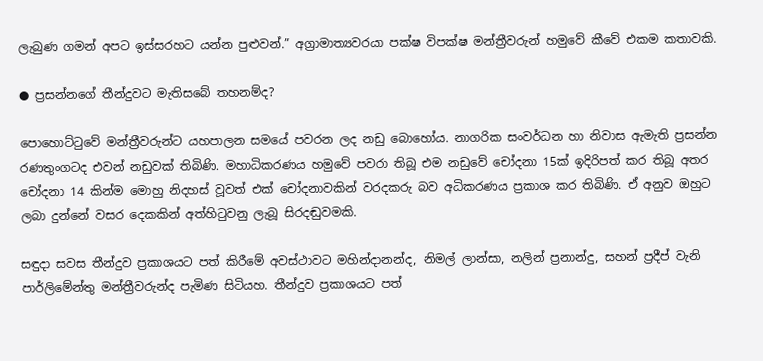ලැබුණ ගමන් අපට ඉස්සරහට යන්න පුළුවන්.” අග්‍රාමාත්‍යවරයා පක්ෂ විපක්ෂ මන්ත්‍රීවරුන් හමුවේ කීවේ එකම කතාවකි.

● ප්‍රසන්නගේ තීන්දුවට මැතිසබේ තහනම්ද?

පොහොට්ටුවේ මන්ත්‍රීවරුන්ට යහපාලන සමයේ පවරන ලද නඩු බොහෝය. නාගරික සංවර්ධන හා නිවාස ඇමැති ප්‍රසන්න රණතුංගටද එවන් නඩුවක් තිබිණි. මහාධිකරණය හමුවේ පවරා තිබූ එම නඩුවේ චෝදනා 15ක් ඉදිරිපත් කර තිබූ අතර චෝදනා 14 කින්ම මොහු නිදහස් වූවත් එක් චෝදනාවකින් වරදකරු බව අධිකරණය ප්‍රකාශ කර තිබිණි. ඒ අනුව ඔහුට ලබා දුන්නේ වසර දෙකකින් අත්හිටුවනු ලැබූ සිරදඬුවමකි.

සඳුදා සවස තීන්දුව ප්‍රකාශයට පත් කිරීමේ අවස්ථාවට මහින්දානන්ද, නිමල් ලාන්සා, නලින් ප්‍රනාන්දු, සහන් ප්‍රදීප් වැනි පාර්ලිමේන්තු මන්ත්‍රීවරුන්ද පැමිණ සිටියහ. තීන්දුව ප්‍රකාශයට පත්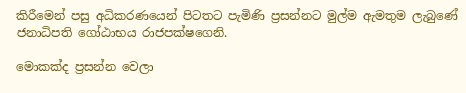කිරීමෙන් පසු අධිකරණයෙන් පිටතට පැමිණි ප්‍රසන්නට මුල්ම ඇමතුම ලැබුණේ ජනාධිපති ගෝඨාභය රාජපක්ෂගෙනි.

මොකක්ද ප්‍රසන්න වෙලා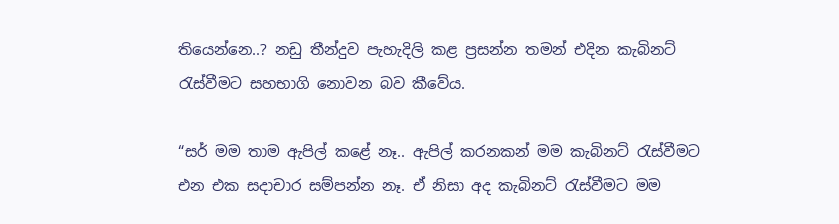තියෙන්නෙ..? නඩු තීන්දුව පැහැදිලි කළ ප්‍රසන්න තමන් එදින කැබිනට් රැස්වීමට සහභාගි නොවන බව කීවේය.

“සර් මම තාම ඇපිල් කළේ නෑ.. ඇපිල් කරනකන් මම කැබිනට් රැස්වීමට එන එක සදාචාර සම්පන්න නෑ. ඒ නිසා අද කැබිනට් රැස්වීමට මම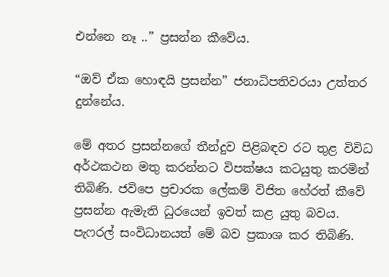එන්නෙ නෑ ..” ප්‍රසන්න කීවේය.

“ඔව් ඒක හොඳයි ප්‍රසන්න” ජනාධිපතිවරයා උත්තර දුන්නේය.

මේ අතර ප්‍රසන්නගේ තීන්දුව පිළිබඳව රට තුළ විවිධ අර්ථකථන මතු කරන්නට විපක්ෂය කටයුතු කරමින් තිබිණි. ජවිපෙ ප්‍රචාරක ලේකම් විජිත හේරත් කීවේ ප්‍රසන්න ඇමැති ධුරයෙන් ඉවත් කළ යුතු බවය. පැෆරල් සංවිධානයත් මේ බව ප්‍රකාශ කර තිබිණි.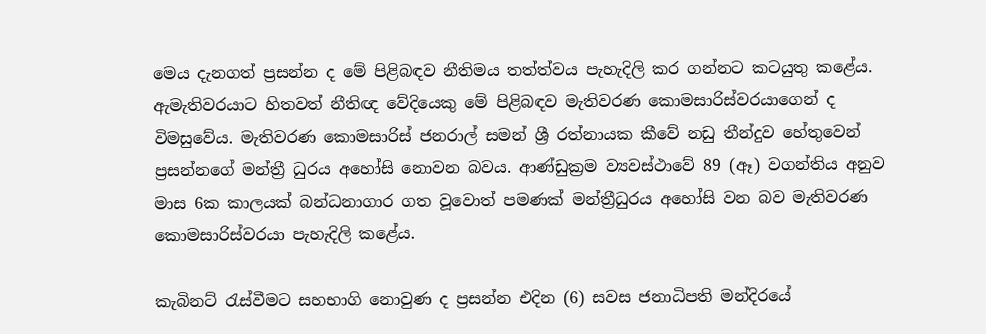මෙය දැනගත් ප්‍රසන්න ද මේ පිළිබඳව නීතිමය තත්ත්වය පැහැදිලි කර ගන්නට කටයුතු කළේය. ඇමැතිවරයාට හිතවත් නීතිඥ වේදියෙකු මේ පිළිබඳව මැතිවරණ කොමසාරිස්වරයාගෙන් ද විමසුවේය. මැතිවරණ කොමසාරිස් ජනරාල් සමන් ශ්‍රී රත්නායක කීවේ නඩු තීන්දුව හේතුවෙන් ප්‍රසන්නගේ මන්ත්‍රී ධුරය අහෝසි නොවන බවය. ආණ්ඩුක්‍රම ව්‍යවස්ථාවේ 89 (ඈ) වගන්තිය අනුව මාස 6ක කාලයක් බන්ධනාගාර ගත වූවොත් පමණක් මන්ත්‍රීධුරය අහෝසි වන බව මැතිවරණ කොමසාරිස්වරයා පැහැදිලි කළේය.

කැබිනට් රැස්වීමට සහභාගි නොවුණ ද ප්‍රසන්න එදින (6) සවස ජනාධිපති මන්දිරයේ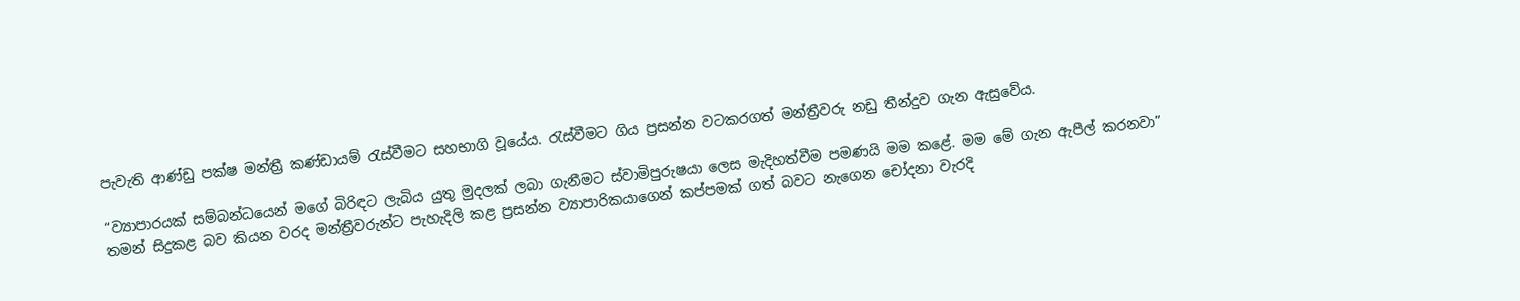පැවැති ආණ්ඩු පක්ෂ මන්ත්‍රී කණ්ඩායම් රැස්වීමට සහභාගි වූයේය. රැස්වීමට ගිය ප්‍රසන්න වටකරගත් මන්ත්‍රීවරු නඩු තීන්දුව ගැන ඇසුවේය.

“ව්‍යාපාරයක් සම්බන්ධයෙන් මගේ බිරිඳට ලැබිය යුතු මුදලක් ලබා ගැනීමට ස්වාමිපුරුෂයා ලෙස මැදිහත්වීම පමණයි මම කළේ. මම මේ ගැන ඇපීල් කරනවා” තමන් සිදුකළ බව කියන වරද මන්ත්‍රීවරුන්ට පැහැදිලි කළ ප්‍රසන්න ව්‍යාපාරිකයාගෙන් කප්පමක් ගත් බවට නැගෙන චෝදනා වැරදි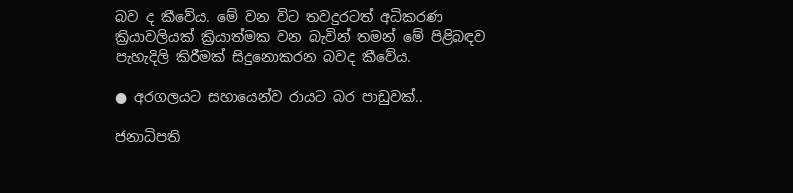බව ද කීවේය. මේ වන විට තවදුරටත් අධිකරණ ක්‍රියාවලියක් ක්‍රියාත්මක වන බැවින් තමන් මේ පිළිබඳව පැහැදිලි කිරීමක් සිදුනොකරන බවද කීවේය.

● අරගලයට සහායෙන්ව රායට බර පාඩුවක්..

ජනාධිපති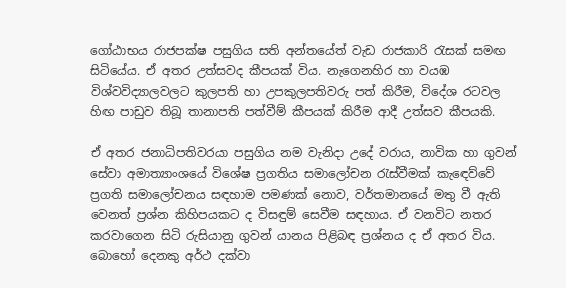ගෝඨාභය රාජපක්ෂ පසුගිය සති අන්තයේත් වැඩ රාජකාරි රැසක් සමඟ සිටියේය. ඒ අතර උත්සවද කීපයක් විය. නැගෙනහිර හා වයඹ විශ්වවිද්‍යාලවලට කුලපති හා උපකුලපතිවරු පත් කිරීම, විදේශ රටවල හිඟ පාඩුව තිබූ තානාපති පත්වීම් කීපයක් කිරීම ආදී උත්සව කීපයකි.

ඒ අතර ජනාධිපතිවරයා පසුගිය නම වැනිදා උදේ වරාය, නාවික හා ගුවන් සේවා අමාත්‍යාංශයේ විශේෂ ප්‍රගතිය සමාලෝචන රැස්වීමක් කැඳෙව්වේ ප්‍රගති සමාලෝචනය සඳහාම පමණක් නොව, වර්තමානයේ මතු වී ඇති වෙනත් ප්‍රශ්න කිහිපයකට ද විසඳුම් සෙවීම සඳහාය. ඒ වනවිට නතර කරවාගෙන සිටි රුසියානු ගුවන් යානය පිළිබඳ ප්‍රශ්නය ද ඒ අතර විය. බොහෝ දෙනකු අර්ථ දක්වා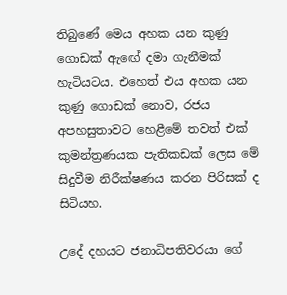තිබුණේ මෙය අහක යන කුණු ගොඩක් ඇඟේ දමා ගැනීමක් හැටියටය. එහෙත් එය අහක යන කුණු ගොඩක් නොව, රජය අපහසුතාවට හෙළීමේ තවත් එක් කුමන්ත්‍රණයක පැතිකඩක් ලෙස මේ සිදුවීම නිරීක්ෂණය කරන පිරිසක් ද සිටියහ.

උදේ දහයට ජනාධිපතිවරයා ගේ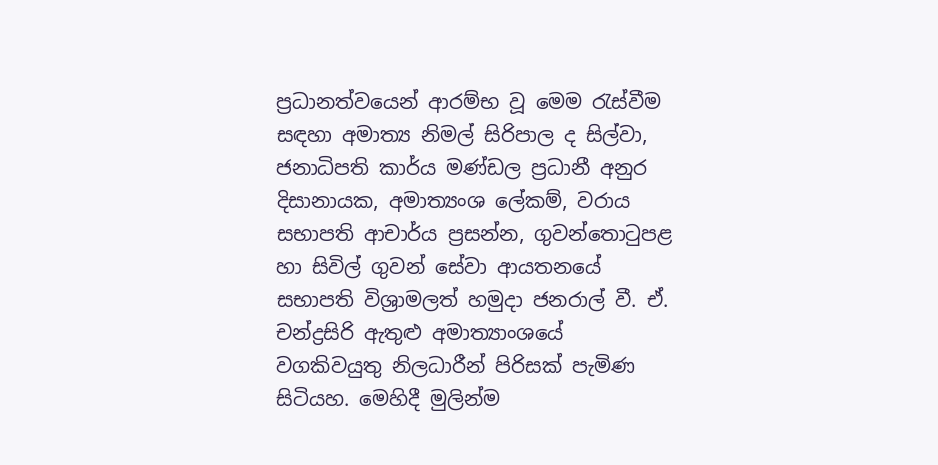ප්‍රධානත්වයෙන් ආරම්භ වූ මෙම රැස්වීම සඳහා අමාත්‍ය නිමල් සිරිපාල ද සිල්වා, ජනාධිපති කාර්ය මණ්ඩල ප්‍රධානී අනුර දිසානායක, අමාත්‍යංශ ලේකම්, වරාය සභාපති ආචාර්ය ප්‍රසන්න, ගුවන්තොටුපළ හා සිවිල් ගුවන් සේවා ආයතනයේ සභාපති විශ්‍රාමලත් හමුදා ජනරාල් වී. ඒ. චන්ද්‍රසිරි ඇතුළු අමාත්‍යාංශයේ වගකිවයුතු නිලධාරීන් පිරිසක් පැමිණ සිටියහ. මෙහිදී මුලින්ම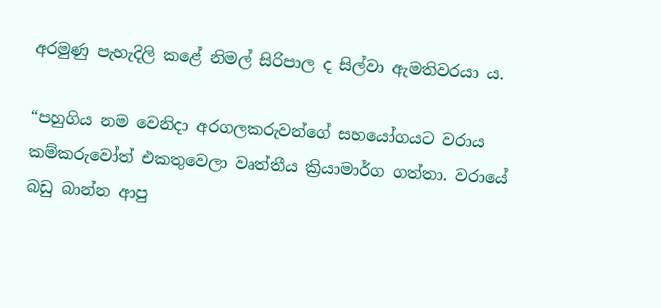අරමුණු පැහැදිලි කළේ නිමල් සිරිපාල ද සිල්වා ඇමතිවරයා ය.

“පහුගිය නම වෙනිදා අරගලකරුවන්ගේ සහයෝගයට වරාය කම්කරුවෝත් එකතුවෙලා වෘත්තීය ක්‍රියාමාර්ග ගත්තා. වරායේ බඩු බාන්න ආපු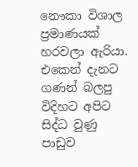නෞකා විශාල ප්‍රමාණයක් හරවලා ඇරියා. එකෙන් දැනට ගණන් බලපු විදිහට අපිට සිද්ධ වුණු පාඩුව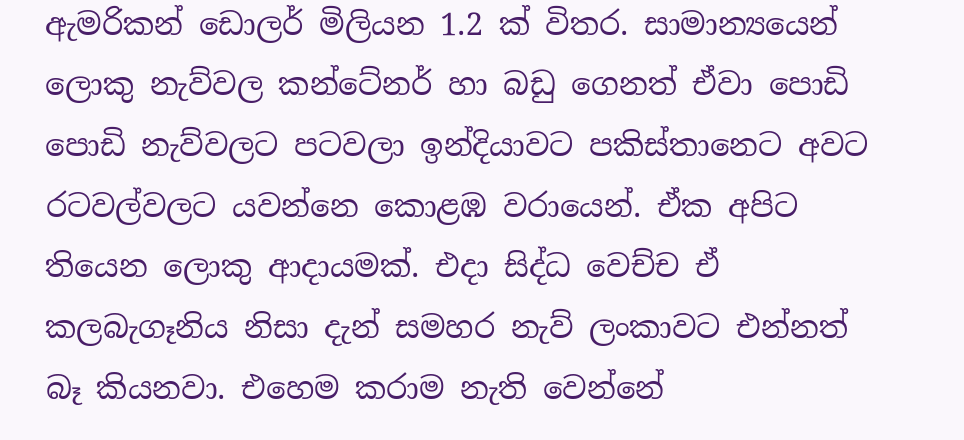ඇමරිකන් ඩොලර් මිලියන 1.2 ක් විතර. සාමාන්‍යයෙන් ලොකු නැව්වල කන්ටේනර් හා බඩු ගෙනත් ඒවා පොඩි පොඩි නැව්වලට පටවලා ඉන්දියාවට පකිස්තානෙට අවට රටවල්වලට යවන්නෙ කොළඹ වරායෙන්. ඒක අපිට තියෙන ලොකු ආදායමක්. එදා සිද්ධ වෙච්ච ඒ කලබැගෑනිය නිසා දැන් සමහර නැව් ලංකාවට එන්නත් බෑ කියනවා. එහෙම කරාම නැති වෙන්නේ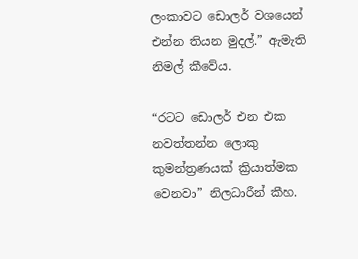ලංකාවට ඩොලර් වශයෙන් එන්න තියන මුදල්.” ඇමැති නිමල් කීවේය.

“රටට ඩොලර් එන එක නවත්තන්න ලොකු කුමන්ත්‍රණයක් ක්‍රියාත්මක වෙනවා” නිලධාරීන් කීහ.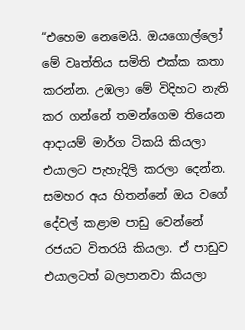“එහෙම නෙමෙයි. ඔයගොල්ලෝ මේ වෘත්තිය සමිති එක්ක කතා කරන්න. උඹලා මේ විදිහට නැති කර ගන්නේ තමන්ගෙම තියෙන ආදායම් මාර්ග ටිකයි කියලා එයාලට පැහැදිලි කරලා දෙන්න. සමහර අය හිතන්නේ ඔය වගේ දේවල් කළාම පාඩු වෙන්නේ රජයට විතරයි කියලා. ඒ පාඩුව එයාලටත් බලපානවා කියලා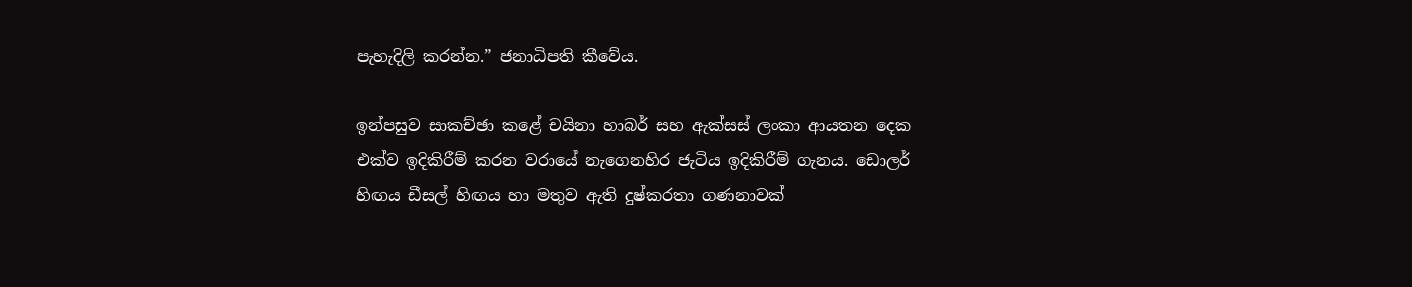පැහැදිලි කරන්න.” ජනාධිපති කීවේය.

ඉන්පසුව සාකච්ඡා කළේ චයිනා හාබර් සහ ඇක්සස් ලංකා ආයතන දෙක එක්ව ඉදිකිරීම් කරන වරායේ නැගෙනහිර ජැටිය ඉදිකිරීම් ගැනය. ඩොලර් හිඟය ඩීසල් හිඟය හා මතුව ඇති දුෂ්කරතා ගණනාවක්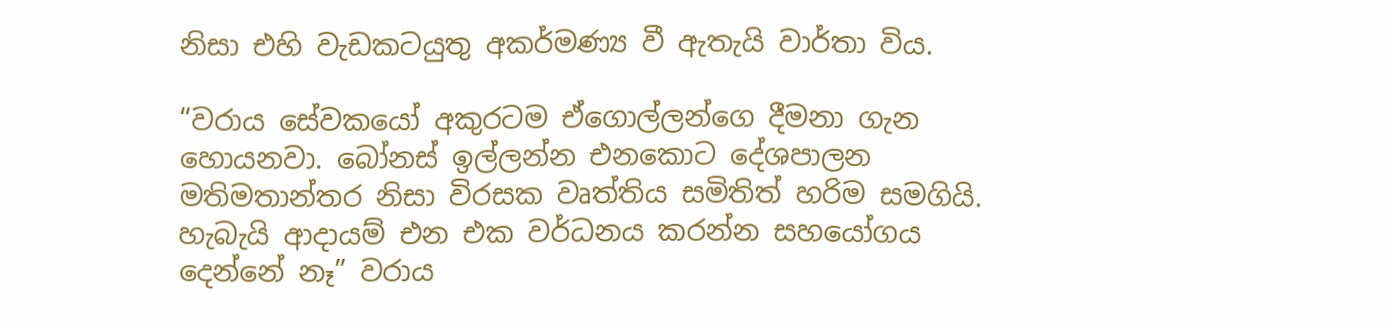නිසා එහි වැඩකටයුතු අකර්මණ්‍ය වී ඇතැයි වාර්තා විය.

“වරාය සේවකයෝ අකුරටම ඒගොල්ලන්ගෙ දීමනා ගැන හොයනවා. බෝනස් ඉල්ලන්න එනකොට දේශපාලන මතිමතාන්තර නිසා විරසක වෘත්තිය සමිතිත් හරිම සමගියි. හැබැයි ආදායම් එන එක වර්ධනය කරන්න සහයෝගය දෙන්නේ නෑ” වරාය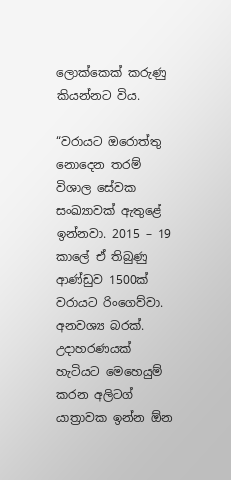ලොක්කෙක් කරුණු කියන්නට විය.

“වරායට ඔරොත්තු නොදෙන තරම් විශාල සේවක සංඛ්‍යාවක් ඇතුළේ ඉන්නවා. 2015 – 19 කාලේ ඒ තිබුණු ආණ්ඩුව 1500ක් වරායට රිංගෙව්වා. අනවශ්‍ය බරක්. උදාහරණයක් හැටියට මෙහෙයුම් කරන අලිටග් යාත්‍රාවක ඉන්න ඕන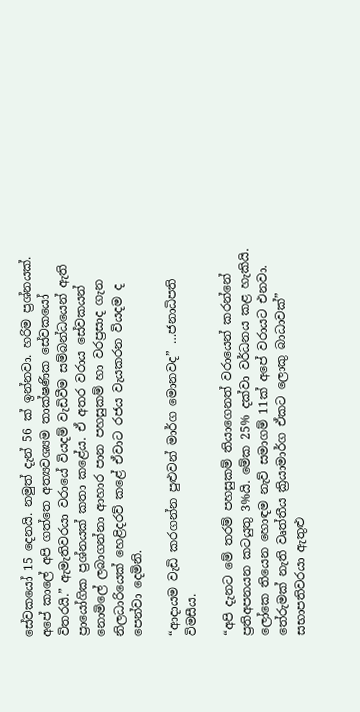සේවකයෝ 15 දෙනයි. නමුත් දැන් 56 ක් ඉන්නවා. හරිම ප්‍රශ්නයක්. අපේ කාලේ අපි ගත්තෙ අත්‍යවශ්‍යම තාක්ෂණික සේවකයෝ විතරයි.” ඇමැතිවරයා වරායේ වියදම් වැඩිවීම සම්බන්ධයෙන් ඇති ප්‍රායෝගික ප්‍රශ්නයක් කතා කළේය. ඒ අතර වරාය සේවකයන් නොමිලේ ලබාගන්නා ආහාර පාන පහසුකම් හා වරප්‍රසාද ගැන නිලධාරියෙක් හෙළිදරව් කළේ ඒවාට රජය වැයකරන වියදම ද පෙන්වා දෙමිනි.

“ආදායම වැඩි කරගන්න පුළුවන් මාර්ග මොනවද” …ජනාධිපති විමසීය.

“අපි දැනට මේ තරම් පහසුකම් තියාගෙනත් වරායෙන් කරන්නේ ප්‍රතිඅපනයන කටයුතු 3%යි. මේක 25% දක්වා වර්ධනය කළ හැකියි. ලෝකෙ තියෙන හොඳම නැව් සමාගම් 11ක් අපේ වරායට එනවා. තේරුමක් නැති වෘත්තීය ක්‍රියාමාර්ග ඒකට ලොකු බාධාවක්” සභාපතිවරයා ඇතුළු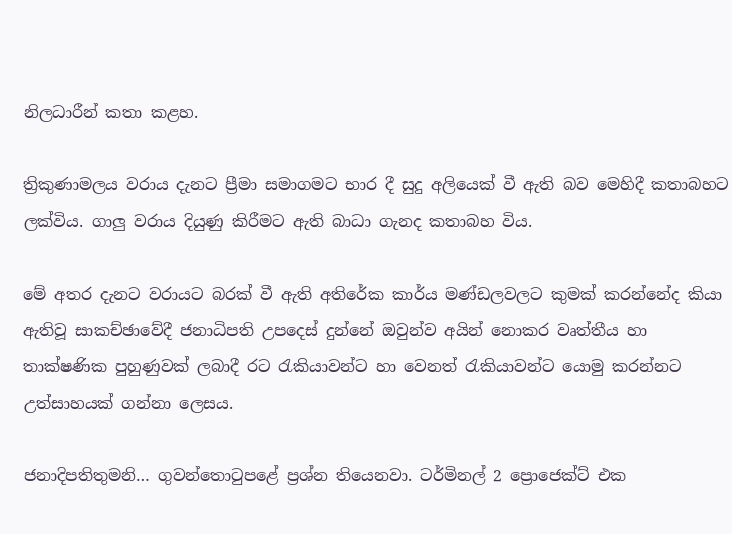නිලධාරීන් කතා කළහ.

ත්‍රිකුණාමලය වරාය දැනට ප්‍රීමා සමාගමට භාර දී සුදු අලියෙක් වී ඇති බව මෙහිදී කතාබහට ලක්විය. ගාලු වරාය දියුණු කිරීමට ඇති බාධා ගැනද කතාබහ විය.

මේ අතර දැනට වරායට බරක් වී ඇති අතිරේක කාර්ය මණ්ඩලවලට කුමක් කරන්නේද කියා ඇතිවූ සාකච්ඡාවේදී ජනාධිපති උපදෙස් දුන්නේ ඔවුන්ව අයින් නොකර වෘත්තීය හා තාක්ෂණික පුහුණුවක් ලබාදී රට රැකියාවන්ට හා වෙනත් රැකියාවන්ට යොමු කරන්නට උත්සාහයක් ගන්නා ලෙසය.

ජනාදිපතිතුමනි… ගුවන්තොටුපළේ ප්‍රශ්න තියෙනවා. ටර්මිනල් 2 ප්‍රොජෙක්ට් එක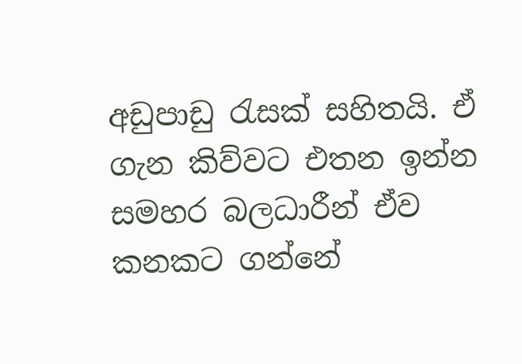අඩුපාඩු රැසක් සහිතයි. ඒ ගැන කිව්වට එතන ඉන්න සමහර බලධාරීන් ඒව කනකට ගන්නේ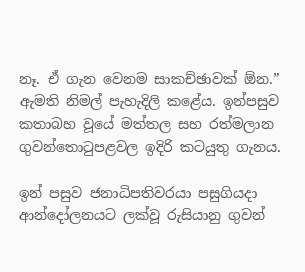නෑ. ඒ ගැන වෙනම සාකච්ඡාවක් ඕන.” ඇමති නිමල් පැහැදිලි කළේය. ඉන්පසුව කතාබහ වූයේ මත්තල සහ රත්මලාන ගුවන්තොටුපළවල ඉදිරි කටයුතු ගැනය.

ඉන් පසුව ජනාධිපතිවරයා පසුගියදා ආන්දෝලනයට ලක්වූ රුසියානු ගුවන්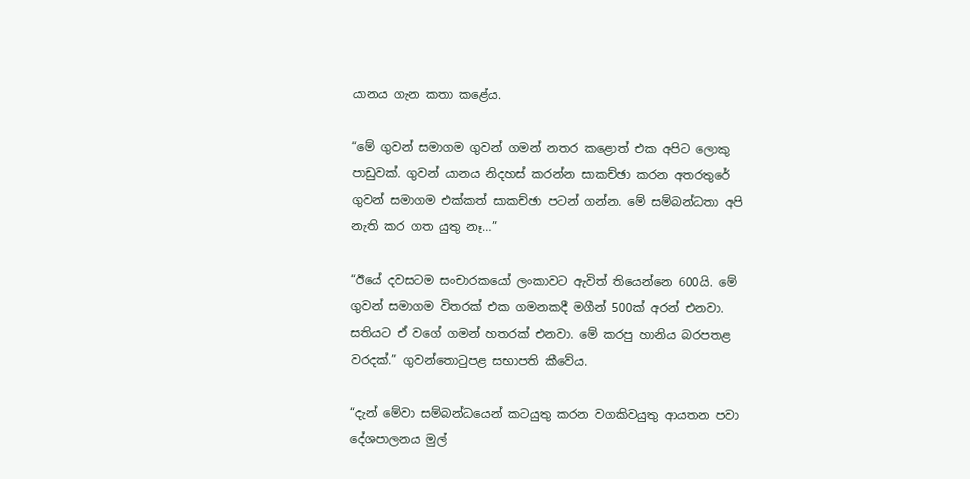යානය ගැන කතා කළේය.

“මේ ගුවන් සමාගම ගුවන් ගමන් නතර කළොත් එක අපිට ලොකු පාඩුවක්. ගුවන් යානය නිදහස් කරන්න සාකච්ඡා කරන අතරතුරේ ගුවන් සමාගම එක්කත් සාකච්ඡා පටන් ගන්න. මේ සම්බන්ධතා අපි නැති කර ගත යුතු නෑ…”

“ඊයේ දවසටම සංචාරකයෝ ලංකාවට ඇවිත් තියෙන්නෙ 600යි. මේ ගුවන් සමාගම විතරක් එක ගමනකදී මගීන් 500ක් අරන් එනවා. සතියට ඒ වගේ ගමන් හතරක් එනවා. මේ කරපු හානිය බරපතළ වරදක්.” ගුවන්තොටුපළ සභාපති කීවේය.

“දැන් මේවා සම්බන්ධයෙන් කටයුතු කරන වගකිවයුතු ආයතන පවා දේශපාලනය මුල්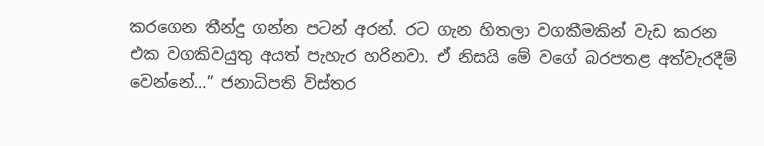කරගෙන තීන්දු ගන්න පටන් අරන්. රට ගැන හිතලා වගකීමකින් වැඩ කරන එක වගකිවයුතු අයත් පැහැර හරිනවා. ඒ නිසයි මේ වගේ බරපතළ අත්වැරදීම් වෙන්නේ…” ජනාධිපති විස්තර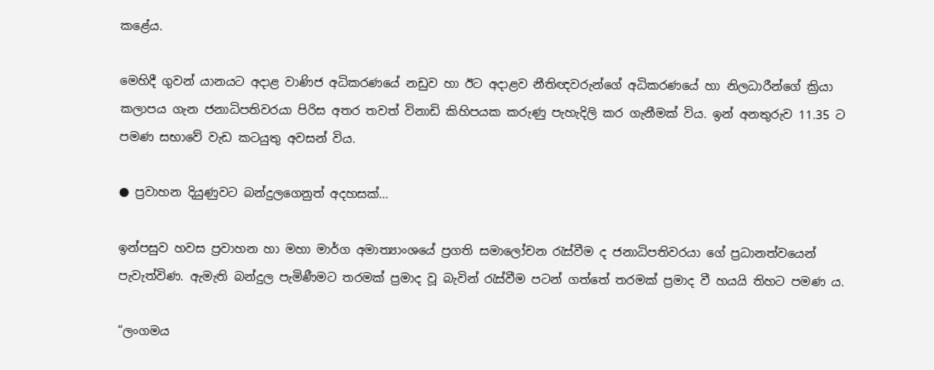කළේය.

මෙහිදී ගුවන් යානයට අදාළ වාණිජ අධිකරණයේ නඩුව හා ඊට අදාළව නීතිඥවරුන්ගේ අධිකරණයේ හා නිලධාරීන්ගේ ක්‍රියා කලාපය ගැන ජනාධිපතිවරයා පිරිස අතර තවත් විනාඩි කිහිපයක කරුණු පැහැදිලි කර ගැනීමක් විය. ඉන් අනතුරුව 11.35 ට පමණ සභාවේ වැඩ කටයුතු අවසන් විය.

● ප්‍රවාහන දියුණුවට බන්දුලගෙනුත් අදහසක්…

ඉන්පසුව හවස ප්‍රවාහන හා මහා මාර්ග අමාත්‍යාංශයේ ප්‍රගති සමාලෝචන රැස්වීම ද ජනාධිපතිවරයා ගේ ප්‍රධානත්වයෙන් පැවැත්විණ. ඇමැති බන්දුල පැමිණීමට තරමක් ප්‍රමාද වූ බැවින් රැස්වීම පටන් ගත්තේ තරමක් ප්‍රමාද වී හයයි තිහට පමණ ය.

“ලංගමය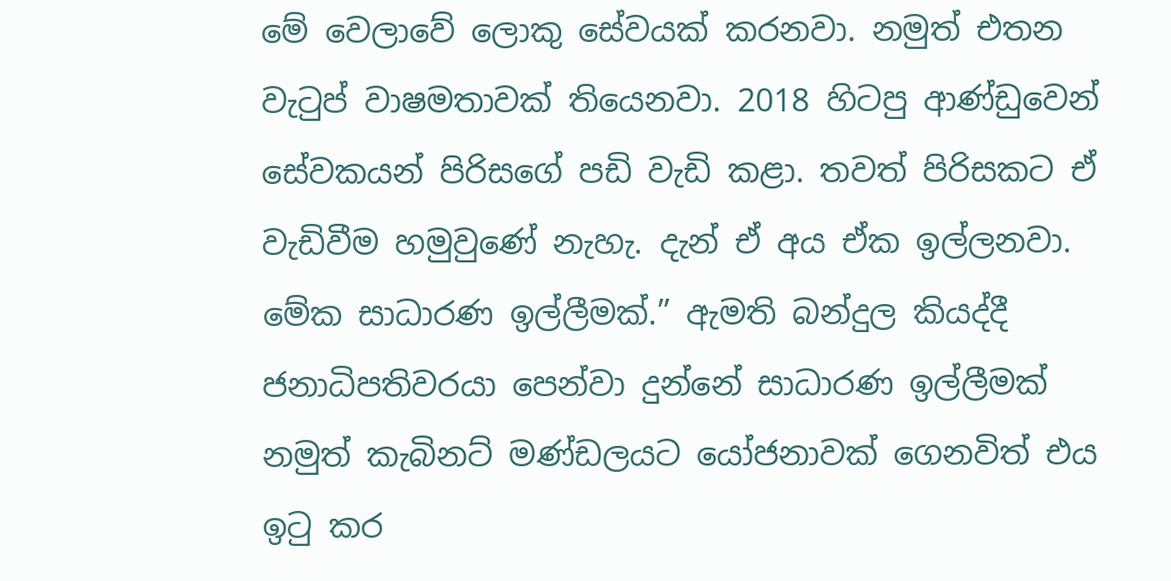මේ වෙලාවේ ලොකු සේවයක් කරනවා. නමුත් එතන වැටුප් වාෂමතාවක් තියෙනවා. 2018 හිටපු ආණ්ඩුවෙන් සේවකයන් පිරිසගේ පඩි වැඩි කළා. තවත් පිරිසකට ඒ වැඩිවීම හමුවුණේ නැහැ. දැන් ඒ අය ඒක ඉල්ලනවා. මේක සාධාරණ ඉල්ලීමක්.” ඇමති බන්දුල කියද්දී ජනාධිපතිවරයා පෙන්වා දුන්නේ සාධාරණ ඉල්ලීමක් නමුත් කැබිනට් මණ්ඩලයට යෝජනාවක් ගෙනවිත් එය ඉටු කර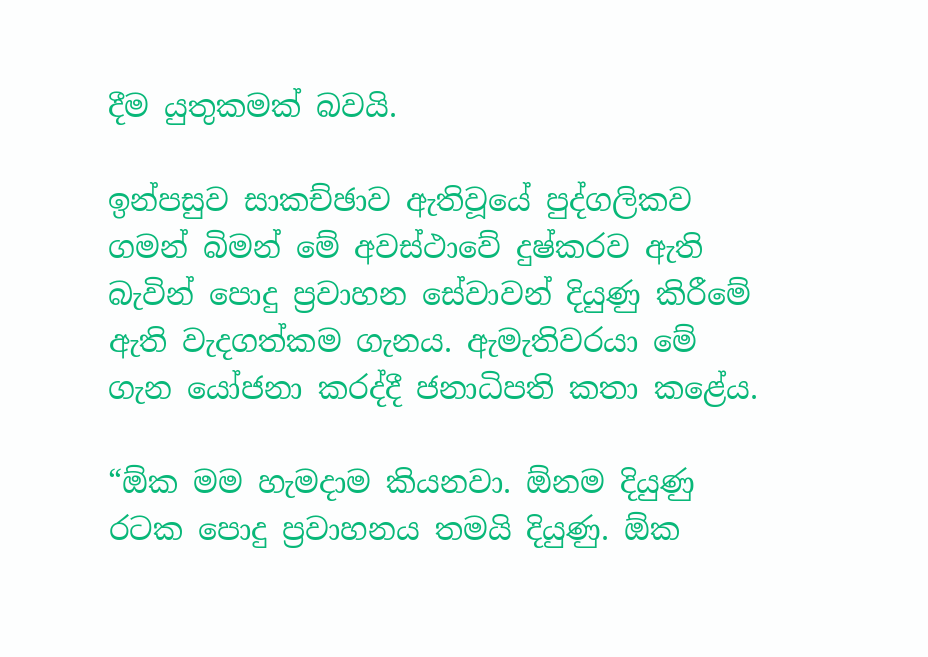දීම යුතුකමක් බවයි.

ඉන්පසුව සාකච්ඡාව ඇතිවූයේ පුද්ගලිකව ගමන් බිමන් මේ අවස්ථාවේ දුෂ්කරව ඇති බැවින් පොදු ප්‍රවාහන සේවාවන් දියුණු කිරීමේ ඇති වැදගත්කම ගැනය. ඇමැතිවරයා මේ ගැන යෝජනා කරද්දී ජනාධිපති කතා කළේය.

“ඕක මම හැමදාම කියනවා. ඕනම දියුණු රටක පොදු ප්‍රවාහනය තමයි දියුණු. ඕක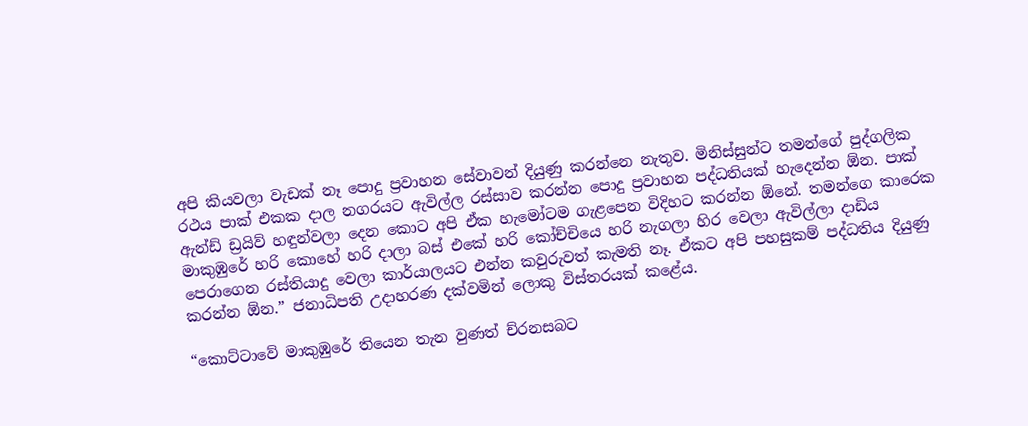අපි කියවලා වැඩක් නෑ පොදු ප්‍රවාහන සේවාවන් දියුණු කරන්නෙ නැතුව. මිනිස්සුන්ට තමන්ගේ පුද්ගලික රථය පාක් එකක දාල නගරයට ඇවිල්ල රස්සාව කරන්න පොදු ප්‍රවාහන පද්ධතියක් හැදෙන්න ඕන. පාක් ඇන්ඩ් ඩ්‍රයිව් හඳුන්වලා දෙන කොට අපි ඒක හැමෝටම ගැළපෙන විදිහට කරන්න ඕනේ. තමන්ගෙ කාරෙක මාකුඹුරේ හරි කොහේ හරි දාලා බස් එකේ හරි කෝච්චියෙ හරි නැගලා හිර වෙලා ඇවිල්ලා දාඩිය පෙරාගෙන රස්තියාදු වෙලා කාර්යාලයට එන්න කවුරුවත් කැමති නෑ. ඒකට අපි පහසුකම් පද්ධතිය දියුණු කරන්න ඕන.” ජනාධිපති උදාහරණ දක්වමින් ලොකු විස්තරයක් කළේය.

“කොට්ටාවේ මාකුඹුරේ තියෙන තැන වුණත් ච්රනසබට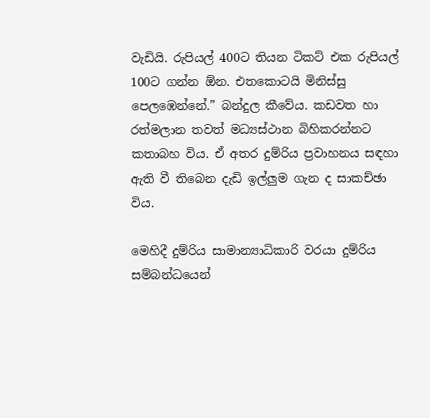වැඩියි. රුපියල් 400ට තියන ටිකට් එක රුපියල් 100ට ගන්න ඕන. එතකොටයි මිනිස්සු පෙලඹෙන්නේ.” බන්දුල කීවේය. කඩවත හා රත්මලාන තවත් මධ්‍යස්ථාන බිහිකරන්නට කතාබහ විය. ඒ අතර දුම්රිය ප්‍රවාහනය සඳහා ඇති වී තිබෙන දැඩි ඉල්ලුම ගැන ද සාකච්ඡා විය.

මෙහිදී දුම්රිය සාමාන්‍යාධිකාරි වරයා දුම්රිය සම්බන්ධයෙන්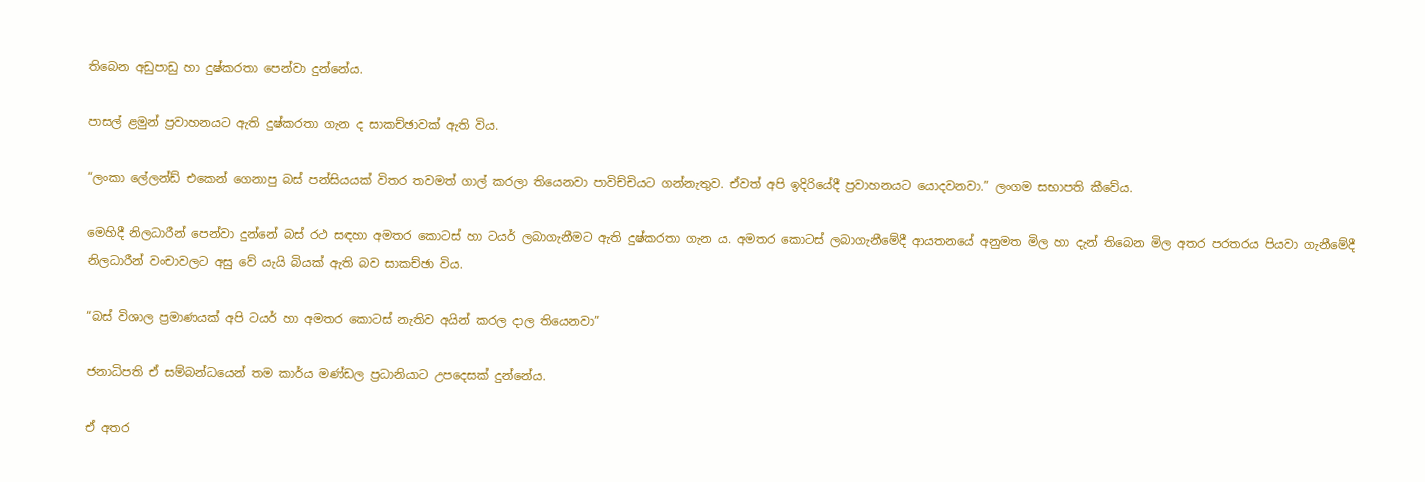තිබෙන අඩුපාඩු හා දුෂ්කරතා පෙන්වා දුන්නේය.

පාසල් ළමුන් ප්‍රවාහනයට ඇති දුෂ්කරතා ගැන ද සාකච්ඡාවක් ඇති විය.

“ලංකා ලේලන්ඩ් එකෙන් ගෙනාපු බස් පන්සියයක් විතර තවමත් ගාල් කරලා තියෙනවා පාවිච්චියට ගන්නැතුව. ඒවත් අපි ඉදිරියේදී ප්‍රවාහනයට යොදවනවා.” ලංගම සභාපති කීවේය.

මෙහිදී නිලධාරීන් පෙන්වා දුන්නේ බස් රථ සඳහා අමතර කොටස් හා ටයර් ලබාගැනීමට ඇති දුෂ්කරතා ගැන ය. අමතර කොටස් ලබාගැනීමේදී ආයතනයේ අනුමත මිල හා දැන් තිබෙන මිල අතර පරතරය පියවා ගැනීමේදී නිලධාරීන් වංචාවලට අසු වේ යැයි බියක් ඇති බව සාකච්ඡා විය.

“බස් විශාල ප්‍රමාණයක් අපි ටයර් හා අමතර කොටස් නැතිව අයින් කරල දාල තියෙනවා”

ජනාධිපති ඒ සම්බන්ධයෙන් තම කාර්ය මණ්ඩල ප්‍රධානියාට උපදෙසක් දුන්නේය.

ඒ අතර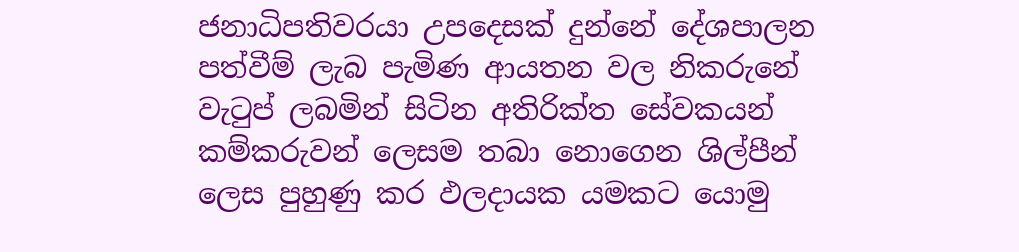ජනාධිපතිවරයා උපදෙසක් දුන්නේ දේශපාලන පත්වීම් ලැබ පැමිණ ආයතන වල නිකරුනේ වැටුප් ලබමින් සිටින අතිරික්ත සේවකයන් කම්කරුවන් ලෙසම තබා නොගෙන ශිල්පීන් ලෙස පුහුණු කර ඵලදායක යමකට යොමු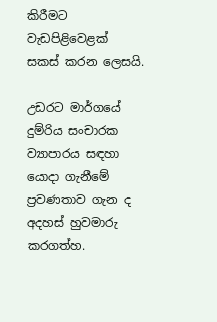කිරීමට වැඩපිළිවෙළක් සකස් කරන ලෙසයි.

උඩරට මාර්ගයේ දුම්රිය සංචාරක ව්‍යාපාරය සඳහා යොදා ගැනීමේ ප්‍රවණතාව ගැන ද අදහස් හුවමාරු කරගත්හ.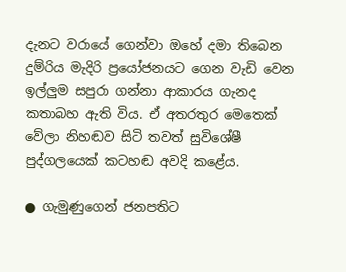දැනට වරායේ ගෙන්වා ඔහේ දමා තිබෙන දුම්රිය මැදිරි ප්‍රයෝජනයට ගෙන වැඩි වෙන ඉල්ලුම සපුරා ගන්නා ආකාරය ගැනද කතාබහ ඇති විය. ඒ අතරතුර මෙතෙක් වේලා නිහඬව සිටි තවත් සුවිශේෂී පුද්ගලයෙක් කටහඬ අවදි කළේය.

● ගැමුණුගෙන් ජනපතිට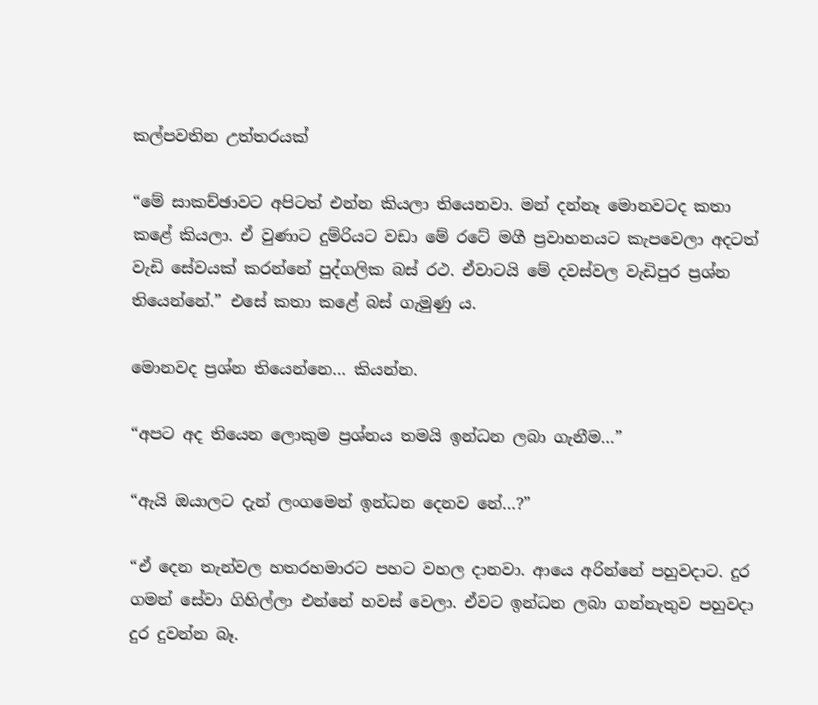කල්පවතින උත්තරයක්

“මේ සාකච්ඡාවට අපිටත් එන්න කියලා තියෙනවා. මන් දන්නෑ මොනවටද කතා කළේ කියලා. ඒ වුණාට දුම්රියට වඩා මේ රටේ මගී ප්‍රවාහනයට කැපවෙලා අදටත් වැඩි සේවයක් කරන්නේ පුද්ගලික බස් රථ. ඒවාටයි මේ දවස්වල වැඩිපුර ප්‍රශ්න තියෙන්නේ.” එසේ කතා කළේ බස් ගැමුණු ය.

මොනවද ප්‍රශ්න තියෙන්නෙ… කියන්න.

“අපට අද තියෙන ලොකුම ප්‍රශ්නය තමයි ඉන්ධන ලබා ගැනීම…”

“ඇයි ඔයාලට දැන් ලංගමෙන් ඉන්ධන දෙනව නේ…?”

“ඒ දෙන තැන්වල හතරහමාරට පහට වහල දානවා. ආයෙ අරින්නේ පහුවදාට. දුර ගමන් සේවා ගිහිල්ලා එන්නේ හවස් වෙලා. ඒවට ඉන්ධන ලබා ගන්නැතුව පහුවදා දුර දුවන්න බෑ.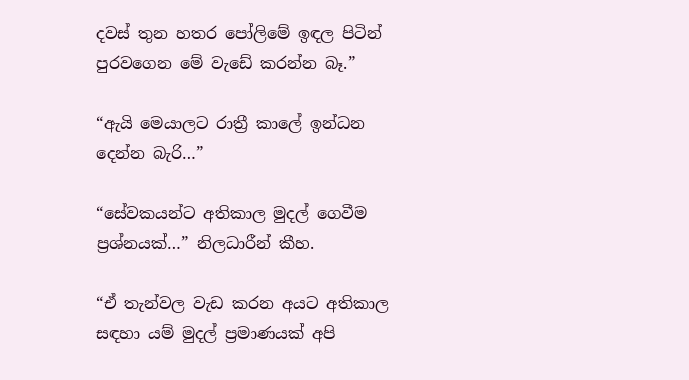දවස් තුන හතර පෝලිමේ ඉඳල පිටින් පුරවගෙන මේ වැඩේ කරන්න බෑ.”

“ඇයි මෙයාලට රාත්‍රී කාලේ ඉන්ධන දෙන්න බැරි…”

“සේවකයන්ට අතිකාල මුදල් ගෙවීම ප්‍රශ්නයක්…” නිලධාරීන් කීහ.

“ඒ තැන්වල වැඩ කරන අයට අතිකාල සඳහා යම් මුදල් ප්‍රමාණයක් අපි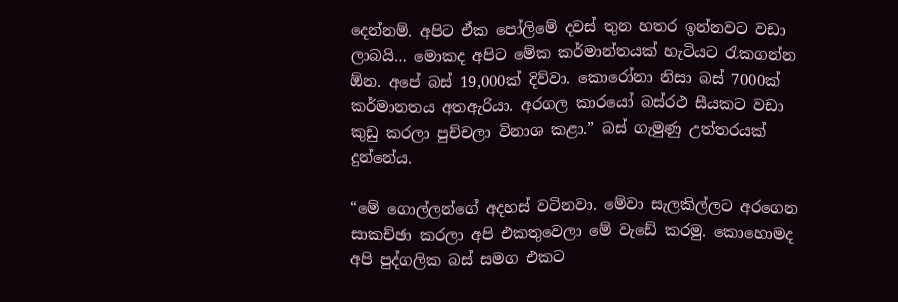දෙන්නම්. අපිට ඒක පෝලිමේ දවස් තුන හතර ඉන්නවට වඩා ලාබයි… මොකද අපිට මේක කර්මාන්තයක් හැටියට රැකගන්න ඕන. අපේ බස් 19,000ක් දිව්වා. කොරෝනා නිසා බස් 7000ක් කර්මානතය අතඇරියා. අරගල කාරයෝ බස්රථ සීයකට වඩා කුඩු කරලා පුච්චලා විනාශ කළා.” බස් ගැමුණු උත්තරයක් දුන්නේය.

“මේ ගොල්ලන්ගේ අදහස් වටිනවා. මේවා සැලකිල්ලට අරගෙන සාකච්ඡා කරලා අපි එකතුවෙලා මේ වැඩේ කරමු. කොහොමද අපි පුද්ගලික බස් සමග එකට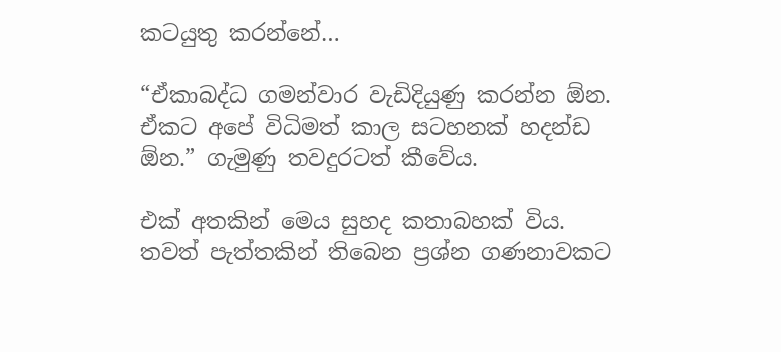කටයුතු කරන්නේ…

“ඒකාබද්ධ ගමන්වාර වැඩිදියුණු කරන්න ඕන. ඒකට අපේ විධිමත් කාල සටහනක් හදන්ඩ ඕන.” ගැමුණු තවදුරටත් කීවේය.

එක් අතකින් මෙය සුහද කතාබහක් විය. තවත් පැත්තකින් තිබෙන ප්‍රශ්න ගණනාවකට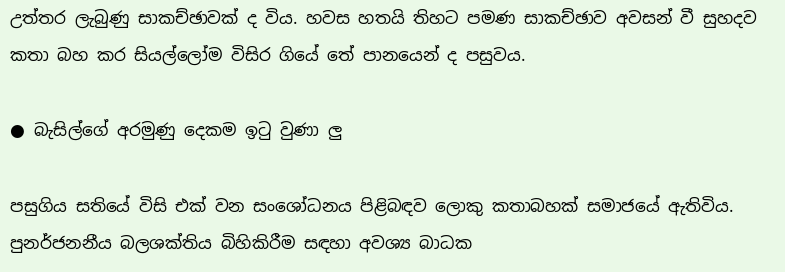උත්තර ලැබුණු සාකච්ඡාවක් ද විය. හවස හතයි තිහට පමණ සාකච්ඡාව අවසන් වී සුහදව කතා බහ කර සියල්ලෝම විසිර ගියේ තේ පානයෙන් ද පසුවය.

● බැසිල්ගේ අරමුණු දෙකම ඉටු වුණා ලු

පසුගිය සතියේ විසි එක් වන සංශෝධනය පිළිබඳව ලොකු කතාබහක් සමාජයේ ඇතිවිය. පුනර්ජනනීය බලශක්තිය බිහිකිරීම සඳහා අවශ්‍ය බාධක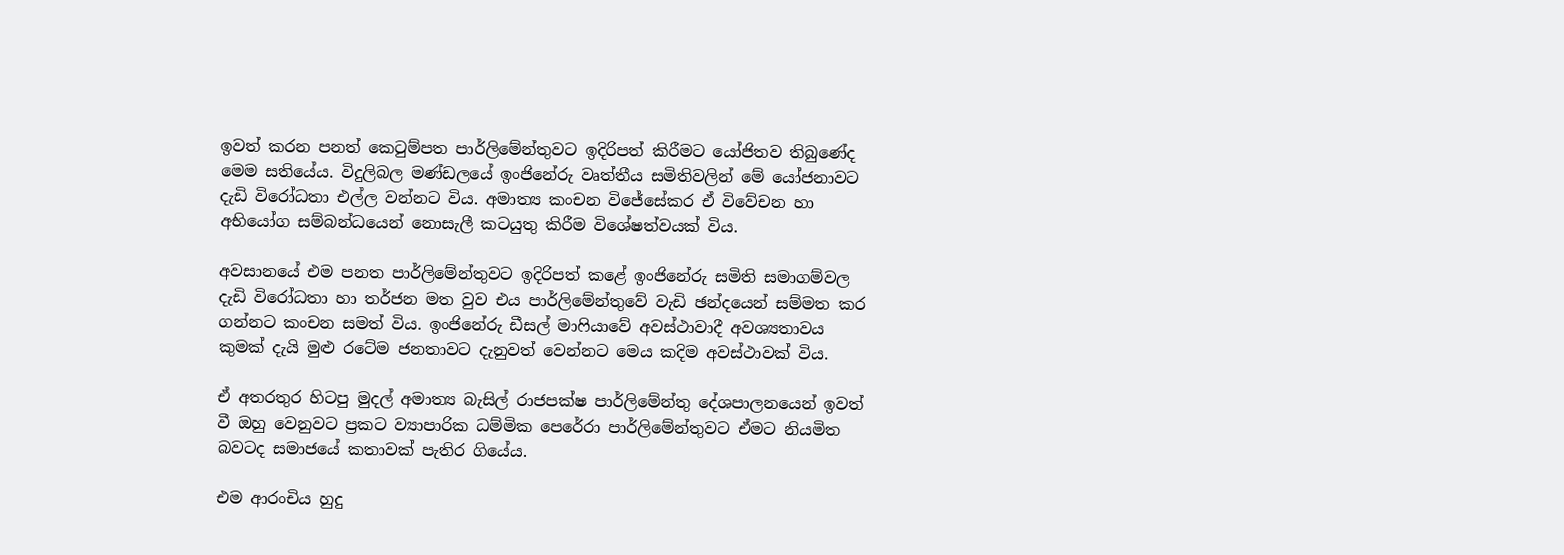ඉවත් කරන පනත් කෙටුම්පත පාර්ලිමේන්තුවට ඉදිරිපත් කිරීමට යෝජිතව තිබුණේද මෙම සතියේය. විදුලිබල මණ්ඩලයේ ඉංජිනේරු වෘත්තීය සමිතිවලින් මේ යෝජනාවට දැඩි විරෝධතා එල්ල වන්නට විය. අමාත්‍ය කංචන විජේසේකර ඒ විවේචන හා අභියෝග සම්බන්ධයෙන් නොසැලී කටයුතු කිරීම විශේෂත්වයක් විය.

අවසානයේ එම පනත පාර්ලිමේන්තුවට ඉදිරිපත් කළේ ඉංජිනේරු සමිති සමාගම්වල දැඩි විරෝධතා හා තර්ජන මත වුව එය පාර්ලිමේන්තුවේ වැඩි ඡන්දයෙන් සම්මත කර ගන්නට කංචන සමත් විය. ඉංජිනේරු ඩීසල් මාෆියාවේ අවස්ථාවාදී අවශ්‍යතාවය කුමක් දැයි මුළු රටේම ජනතාවට දැනුවත් වෙන්නට මෙය කදිම අවස්ථාවක් විය.

ඒ අතරතුර හිටපු මුදල් අමාත්‍ය බැසිල් රාජපක්ෂ පාර්ලිමේන්තු දේශපාලනයෙන් ඉවත් වී ඔහු වෙනුවට ප්‍රකට ව්‍යාපාරික ධම්මික පෙරේරා පාර්ලිමේන්තුවට ඒමට නියමිත බවටද සමාජයේ කතාවක් පැතිර ගියේය.

එම ආරංචිය හුදු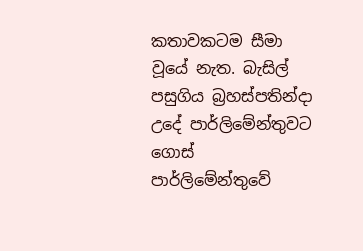කතාවකටම සීමා වූයේ නැත. බැසිල් පසුගිය බ්‍රහස්පතින්දා උදේ පාර්ලිමේන්තුවට ගොස් පාර්ලිමේන්තුවේ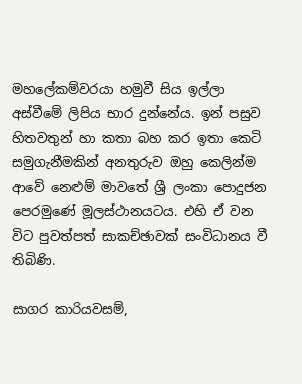මහලේකම්වරයා හමුවී සිය ඉල්ලා අස්වීමේ ලිපිය භාර දුන්නේය. ඉන් පසුව හිතවතුන් හා කතා බහ කර ඉතා කෙටි සමුගැනීමකින් අනතුරුව ඔහු කෙලින්ම ආවේ නෙළුම් මාවතේ ශ්‍රී ලංකා පොදුජන පෙරමුණේ මූලස්ථානයටය. එහි ඒ වන විට පුවත්පත් සාකච්ඡාවක් සංවිධානය වී තිබිණි.

සාගර කාරියවසම්,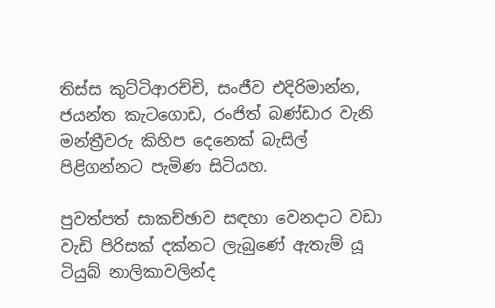තිස්ස කුට්ටිආරච්චි, සංජීව එදිරිමාන්න, ජයන්ත කැටගොඩ, රංජිත් බණ්ඩාර වැනි මන්ත්‍රීවරු කිහිප දෙනෙක් බැසිල් පිළිගන්නට පැමිණ සිටියහ.

පුවත්පත් සාකච්ඡාව සඳහා වෙනදාට වඩා වැඩි පිරිසක් දක්නට ලැබුණේ ඇතැම් යූ ටියුබ් නාලිකාවලින්ද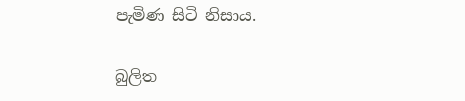පැමිණ සිටි නිසාය.

බුලිත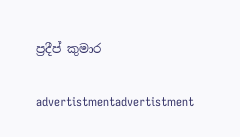ප්‍රදීප් කුමාර

advertistmentadvertistment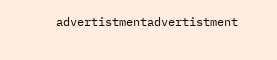advertistmentadvertistment